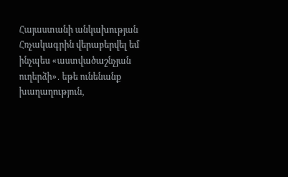Հայաստանի անկախության Հռչակագրին վերաբերվել եմ ինչպես «աստվածաշնչյան ուղերձի»․ եթե ունենանք խաղաղություն,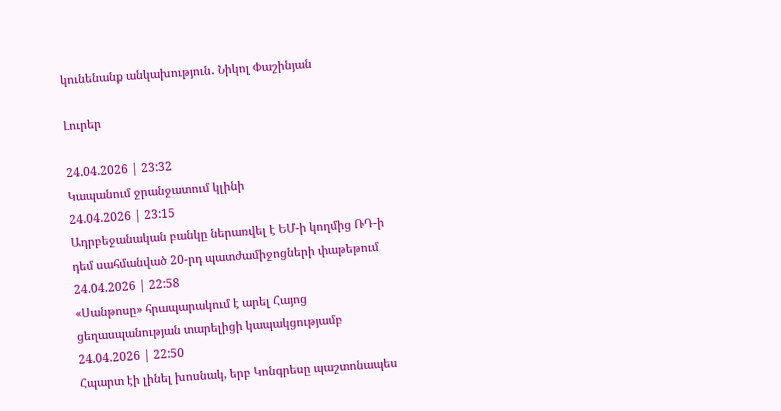կունենանք անկախություն․ Նիկոլ Փաշինյան

Լուրեր

24.04.2026 | 23:32
Կապանում ջրանջատում կլինի
24.04.2026 | 23:15
Ադրբեջանական բանկը ներառվել է ԵՄ-ի կողմից ՌԴ-ի դեմ սահմանված 20-րդ պատժամիջոցների փաթեթում
24.04.2026 | 22:58
«Սանթոսը» հրապարակում է արել Հայոց ցեղասպանության տարելիցի կապակցությամբ
24.04.2026 | 22:50
Հպարտ էի լինել խոսնակ, երբ Կոնգրեսը պաշտոնապես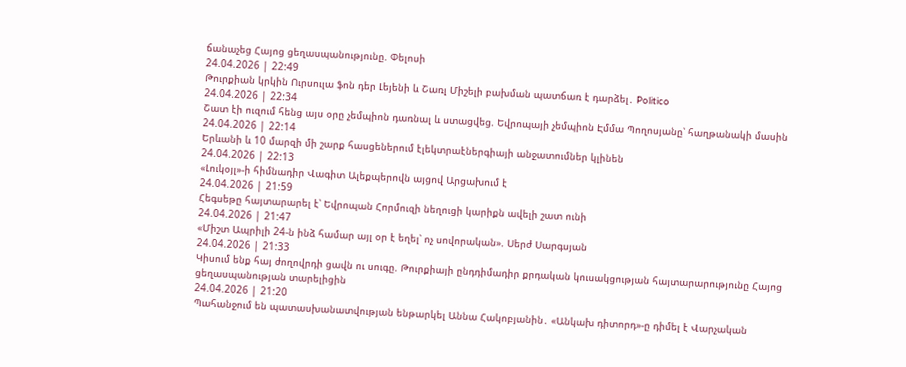ճանաչեց Հայոց ցեղասպանությունը. Փելոսի
24.04.2026 | 22:49
Թուրքիան կրկին Ուրսուլա ֆոն դեր Լեյենի և Շառլ Միշելի բախման պատճառ է դարձել․ Politico
24.04.2026 | 22:34
Շատ էի ուզում հենց այս օրը չեմպիոն դառնալ և ստացվեց. Եվրոպայի չեմպիոն Էմմա Պողոսյանը՝ հաղթանակի մասին
24.04.2026 | 22:14
Երևանի և 10 մարզի մի շարք հասցեներում էլեկտրաէներգիայի անջատումներ կլինեն
24.04.2026 | 22:13
«Լուկօյլ»-ի հիմնադիր Վագիտ Ալեքպերովն այցով Արցախում է
24.04.2026 | 21:59
Հեգսեթը հայտարարել է՝ Եվրոպան Հորմուզի նեղուցի կարիքն ավելի շատ ունի
24.04.2026 | 21:47
«Միշտ Ապրիլի 24-ն ինձ համար այլ օր է եղել՝ ոչ սովորական». Սերժ Սարգսյան
24.04.2026 | 21:33
Կիսում ենք հայ ժողովրդի ցավն ու սուգը. Թուրքիայի ընդդիմադիր քրդական կուսակցության հայտարարությունը Հայոց ցեղասպանության տարելիցին
24.04.2026 | 21:20
Պահանջում են պատասխանատվության ենթարկել Աննա Հակոբյանին․ «Անկախ դիտորդ»-ը դիմել է Վարչական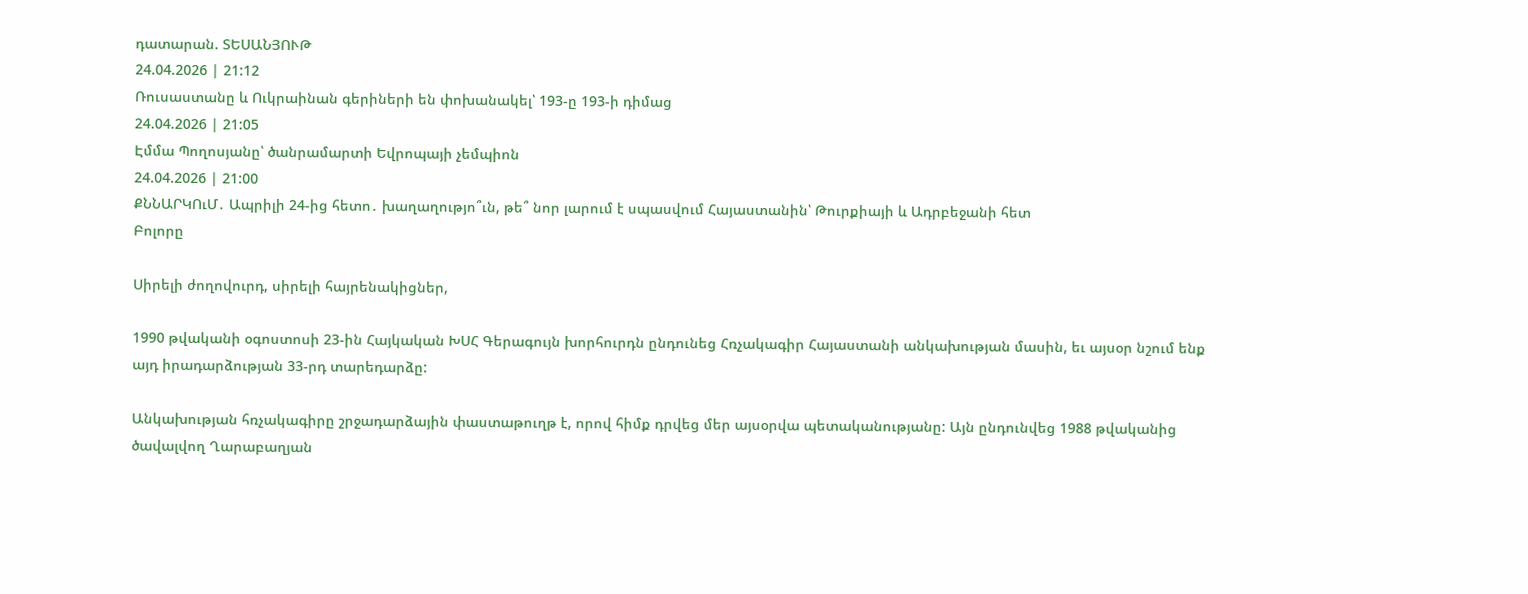դատարան. ՏԵՍԱՆՅՈՒԹ
24.04.2026 | 21:12
Ռուսաստանը և Ուկրաինան գերիների են փոխանակել՝ 193-ը 193-ի դիմաց
24.04.2026 | 21:05
Էմմա Պողոսյանը՝ ծանրամարտի Եվրոպայի չեմպիոն
24.04.2026 | 21:00
ՔՆՆԱՐԿՈւՄ․ Ապրիլի 24-ից հետո․ խաղաղությո՞ւն, թե՞ նոր լարում է սպասվում Հայաստանին՝ Թուրքիայի և Ադրբեջանի հետ
Բոլորը

Սիրելի ժողովուրդ, սիրելի հայրենակիցներ,

1990 թվականի օգոստոսի 23-ին Հայկական ԽՍՀ Գերագույն խորհուրդն ընդունեց Հռչակագիր Հայաստանի անկախության մասին, եւ այսօր նշում ենք այդ իրադարձության 33-րդ տարեդարձը:

Անկախության հռչակագիրը շրջադարձային փաստաթուղթ է, որով հիմք դրվեց մեր այսօրվա պետականությանը: Այն ընդունվեց 1988 թվականից ծավալվող Ղարաբաղյան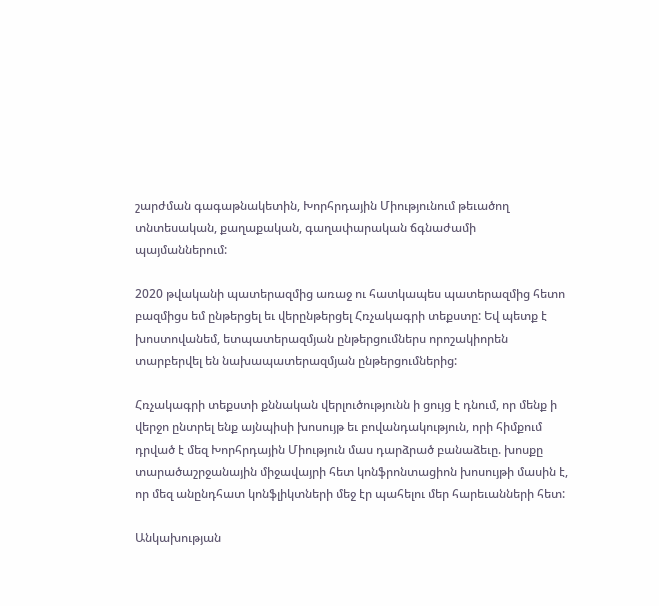շարժման գագաթնակետին, Խորհրդային Միությունում թեւածող տնտեսական, քաղաքական, գաղափարական ճգնաժամի պայմաններում:

2020 թվականի պատերազմից առաջ ու հատկապես պատերազմից հետո բազմիցս եմ ընթերցել եւ վերընթերցել Հռչակագրի տեքստը: Եվ պետք է խոստովանեմ, ետպատերազմյան ընթերցումներս որոշակիորեն տարբերվել են նախապատերազմյան ընթերցումներից:

Հռչակագրի տեքստի քննական վերլուծությունն ի ցույց է դնում, որ մենք ի վերջո ընտրել ենք այնպիսի խոսույթ եւ բովանդակություն, որի հիմքում դրված է մեզ Խորհրդային Միություն մաս դարձրած բանաձեւը. խոսքը տարածաշրջանային միջավայրի հետ կոնֆրոնտացիոն խոսույթի մասին է, որ մեզ անընդհատ կոնֆլիկտների մեջ էր պահելու մեր հարեւանների հետ:

Անկախության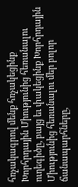հռչակագրով մենք հռչակեցինք Խորհրդային Միությունից հեռանալու ուղեգիծը, բայց եւ փակեցինք Խորհրդային Միությունից հեռանալու մեր բոլոր ճանապարհները,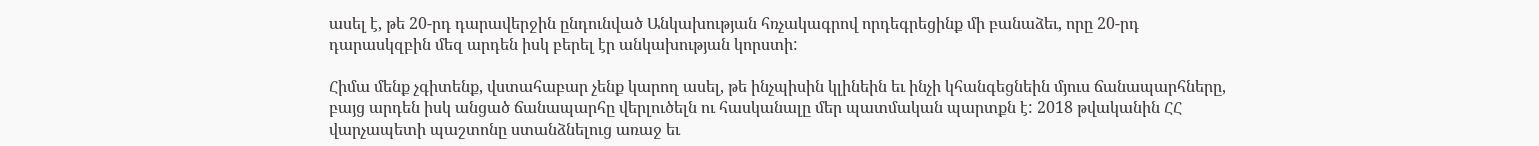ասել է, թե 20-րդ դարավերջին ընդունված Անկախության հռչակագրով որդեգրեցինք մի բանաձեւ, որը 20-րդ դարասկզբին մեզ արդեն իսկ բերել էր անկախության կորստի:

Հիմա մենք չգիտենք, վստահաբար չենք կարող ասել, թե ինչպիսին կլինեին եւ ինչի կհանգեցնեին մյուս ճանապարհները, բայց արդեն իսկ անցած ճանապարհը վերլուծելն ու հասկանալը մեր պատմական պարտքն է: 2018 թվականին ՀՀ վարչապետի պաշտոնը ստանձնելուց առաջ եւ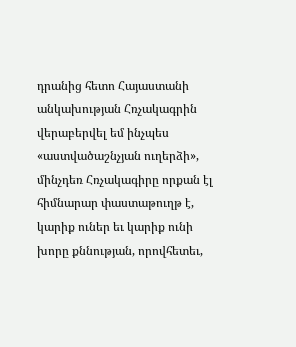դրանից հետո Հայաստանի անկախության Հռչակագրին վերաբերվել եմ ինչպես «աստվածաշնչյան ուղերձի», մինչդեռ Հռչակագիրը որքան էլ հիմնարար փաստաթուղթ է, կարիք ուներ եւ կարիք ունի խորը քննության, որովհետեւ,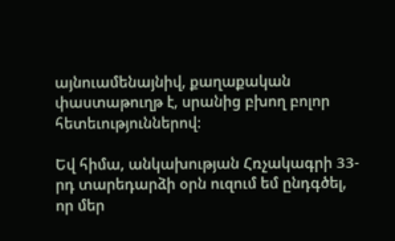այնուամենայնիվ, քաղաքական փաստաթուղթ է, սրանից բխող բոլոր հետեւություններով:

Եվ հիմա, անկախության Հռչակագրի 33-րդ տարեդարձի օրն ուզում եմ ընդգծել, որ մեր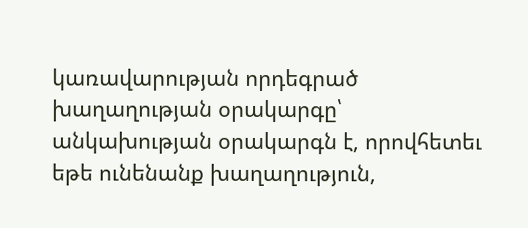կառավարության որդեգրած խաղաղության օրակարգը՝ անկախության օրակարգն է, որովհետեւ եթե ունենանք խաղաղություն,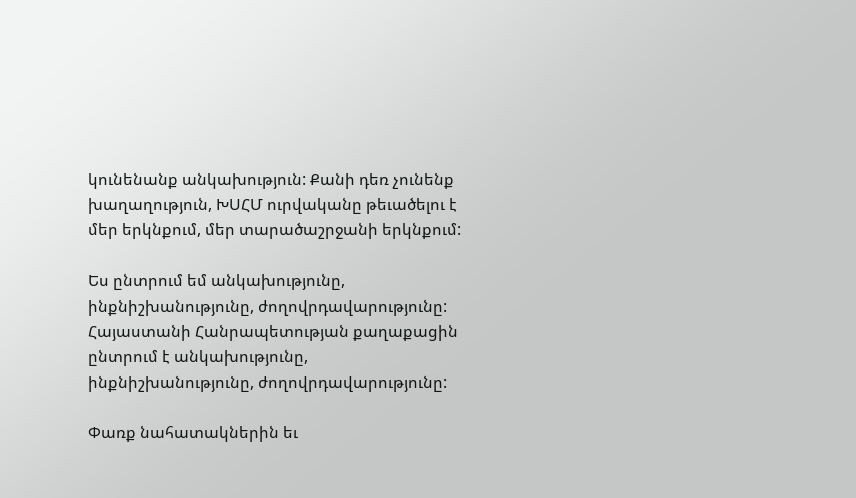կունենանք անկախություն: Քանի դեռ չունենք խաղաղություն, ԽՍՀՄ ուրվականը թեւածելու է մեր երկնքում, մեր տարածաշրջանի երկնքում:

Ես ընտրում եմ անկախությունը, ինքնիշխանությունը, ժողովրդավարությունը: Հայաստանի Հանրապետության քաղաքացին ընտրում է անկախությունը, ինքնիշխանությունը, ժողովրդավարությունը:

Փառք նահատակներին եւ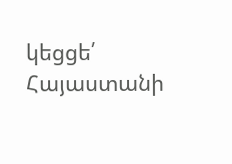կեցցե՛ Հայաստանի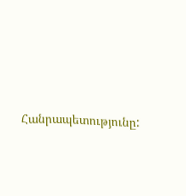Հանրապետությունը: